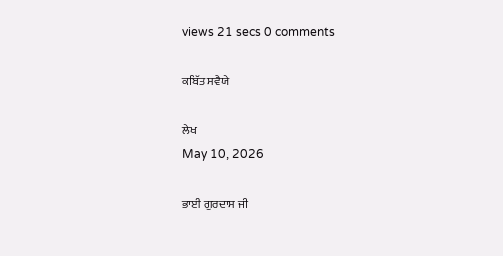views 21 secs 0 comments

ਕਬਿੱਤ ਸਵੈਯੇ

ਲੇਖ
May 10, 2026

ਭਾਈ ਗੁਰਦਾਸ ਜੀ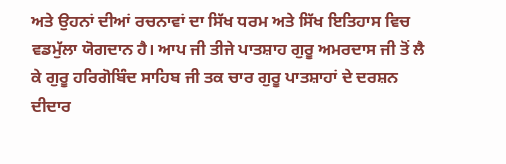ਅਤੇ ਉਹਨਾਂ ਦੀਆਂ ਰਚਨਾਵਾਂ ਦਾ ਸਿੱਖ ਧਰਮ ਅਤੇ ਸਿੱਖ ਇਤਿਹਾਸ ਵਿਚ ਵਡਮੁੱਲਾ ਯੋਗਦਾਨ ਹੈ। ਆਪ ਜੀ ਤੀਜੇ ਪਾਤਸ਼ਾਹ ਗੁਰੂ ਅਮਰਦਾਸ ਜੀ ਤੋਂ ਲੈ ਕੇ ਗੁਰੂ ਹਰਿਗੋਬਿੰਦ ਸਾਹਿਬ ਜੀ ਤਕ ਚਾਰ ਗੁਰੂ ਪਾਤਸ਼ਾਹਾਂ ਦੇ ਦਰਸ਼ਨ ਦੀਦਾਰ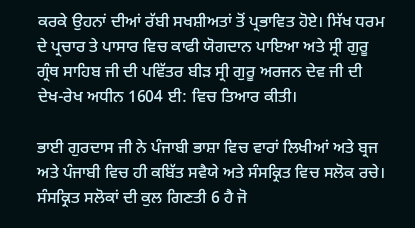ਕਰਕੇ ਉਹਨਾਂ ਦੀਆਂ ਰੱਬੀ ਸਖਸ਼ੀਅਤਾਂ ਤੋਂ ਪ੍ਰਭਾਵਿਤ ਹੋਏ। ਸਿੱਖ ਧਰਮ ਦੇ ਪ੍ਰਚਾਰ ਤੇ ਪਾਸਾਰ ਵਿਚ ਕਾਫੀ ਯੋਗਦਾਨ ਪਾਇਆ ਅਤੇ ਸ੍ਰੀ ਗੁਰੂ ਗ੍ਰੰਥ ਸਾਹਿਬ ਜੀ ਦੀ ਪਵਿੱਤਰ ਬੀੜ ਸ੍ਰੀ ਗੁਰੂ ਅਰਜਨ ਦੇਵ ਜੀ ਦੀ ਦੇਖ-ਰੇਖ ਅਧੀਨ 1604 ਈ: ਵਿਚ ਤਿਆਰ ਕੀਤੀ।

ਭਾਈ ਗੁਰਦਾਸ ਜੀ ਨੇ ਪੰਜਾਬੀ ਭਾਸ਼ਾ ਵਿਚ ਵਾਰਾਂ ਲਿਖੀਆਂ ਅਤੇ ਬ੍ਰਜ ਅਤੇ ਪੰਜਾਬੀ ਵਿਚ ਹੀ ਕਬਿੱਤ ਸਵੈਯੇ ਅਤੇ ਸੰਸਕ੍ਰਿਤ ਵਿਚ ਸਲੋਕ ਰਚੇ। ਸੰਸਕ੍ਰਿਤ ਸਲੋਕਾਂ ਦੀ ਕੁਲ ਗਿਣਤੀ 6 ਹੈ ਜੋ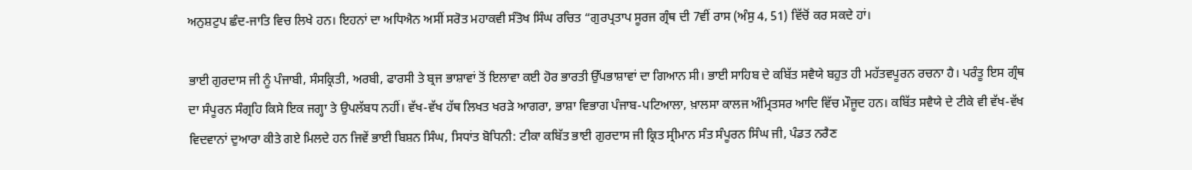ਅਨੁਸ਼ਟੁਪ ਛੰਦ-ਜਾਤਿ ਵਿਚ ਲਿਖੇ ਹਨ। ਇਹਨਾਂ ਦਾ ਅਧਿਐਨ ਅਸੀਂ ਸਰੋਤ ਮਹਾਕਵੀ ਸੰਤੋਖ ਸਿੰਘ ਰਚਿਤ “ਗੁਰਪ੍ਰਤਾਪ ਸੂਰਜ ਗ੍ਰੰਥ ਦੀ 7ਵੀਂ ਰਾਸ (ਅੰਸੁ 4, 51) ਵਿੱਚੋਂ ਕਰ ਸਕਦੇ ਹਾਂ।

ਭਾਈ ਗੁਰਦਾਸ ਜੀ ਨੂੰ ਪੰਜਾਬੀ, ਸੰਸਕ੍ਰਿਤੀ, ਅਰਬੀ, ਫਾਰਸੀ ਤੇ ਬ੍ਰਜ ਭਾਸ਼ਾਵਾਂ ਤੋਂ ਇਲਾਵਾ ਕਈ ਹੋਰ ਭਾਰਤੀ ਉੱਪਭਾਸ਼ਾਵਾਂ ਦਾ ਗਿਆਨ ਸੀ। ਭਾਈ ਸਾਹਿਬ ਦੇ ਕਬਿੱਤ ਸਵੈਯੇ ਬਹੁਤ ਹੀ ਮਹੱਤਵਪੂਰਨ ਰਚਨਾ ਹੈ। ਪਰੰਤੂ ਇਸ ਗ੍ਰੰਥ ਦਾ ਸੰਪੂਰਨ ਸੰਗ੍ਰਹਿ ਕਿਸੇ ਇਕ ਜਗ੍ਹਾ ਤੇ ਉਪਲੱਬਧ ਨਹੀਂ। ਵੱਖ-ਵੱਖ ਹੱਥ ਲਿਖਤ ਖਰੜੇ ਆਗਰਾ, ਭਾਸ਼ਾ ਵਿਭਾਗ ਪੰਜਾਬ-ਪਟਿਆਲਾ, ਖ਼ਾਲਸਾ ਕਾਲਜ ਅੰਮ੍ਰਿਤਸਰ ਆਦਿ ਵਿੱਚ ਮੌਜੂਦ ਹਨ। ਕਬਿੱਤ ਸਵੈਯੇ ਦੇ ਟੀਕੇ ਵੀ ਵੱਖ-ਵੱਖ ਵਿਦਵਾਨਾਂ ਦੁਆਰਾ ਕੀਤੇ ਗਏ ਮਿਲਦੇ ਹਨ ਜਿਵੇਂ ਭਾਈ ਬਿਸ਼ਨ ਸਿੰਘ, ਸਿਧਾਂਤ ਬੋਧਿਨੀ: ਟੀਕਾ ਕਬਿੱਤ ਭਾਈ ਗੁਰਦਾਸ ਜੀ ਕ੍ਰਿਤ ਸ੍ਰੀਮਾਨ ਸੰਤ ਸੰਪੂਰਨ ਸਿੰਘ ਜੀ, ਪੰਡਤ ਨਰੈਣ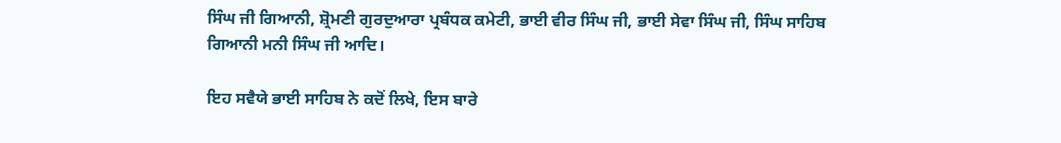ਸਿੰਘ ਜੀ ਗਿਆਨੀ, ਸ਼੍ਰੋਮਣੀ ਗੁਰਦੁਆਰਾ ਪ੍ਰਬੰਧਕ ਕਮੇਟੀ, ਭਾਈ ਵੀਰ ਸਿੰਘ ਜੀ, ਭਾਈ ਸੇਵਾ ਸਿੰਘ ਜੀ, ਸਿੰਘ ਸਾਹਿਬ ਗਿਆਨੀ ਮਨੀ ਸਿੰਘ ਜੀ ਆਦਿ।

ਇਹ ਸਵੈਯੇ ਭਾਈ ਸਾਹਿਬ ਨੇ ਕਦੋਂ ਲਿਖੇ, ਇਸ ਬਾਰੇ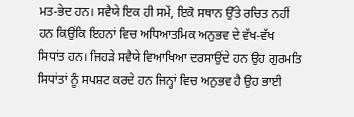ਮਤ-ਭੇਦ ਹਨ। ਸਵੈਯੇ ਇਕ ਹੀ ਸਮੇਂ, ਇਕੋ ਸਥਾਨ ਉੱਤੇ ਰਚਿਤ ਨਹੀਂ ਹਨ ਕਿਉਂਕਿ ਇਹਨਾਂ ਵਿਚ ਅਧਿਆਤਮਿਕ ਅਨੁਭਵ ਦੇ ਵੱਖ-ਵੱਖ ਸਿਧਾਂਤ ਹਨ। ਜਿਹੜੇ ਸਵੈਯੇ ਵਿਆਖਿਆ ਦਰਸਾਉਂਦੇ ਹਨ ਉਹ ਗੁਰਮਤਿ ਸਿਧਾਂਤਾਂ ਨੂੰ ਸਪਸ਼ਟ ਕਰਦੇ ਹਨ ਜਿਨ੍ਹਾਂ ਵਿਚ ਅਨੁਭਵ ਹੈ ਉਹ ਭਾਈ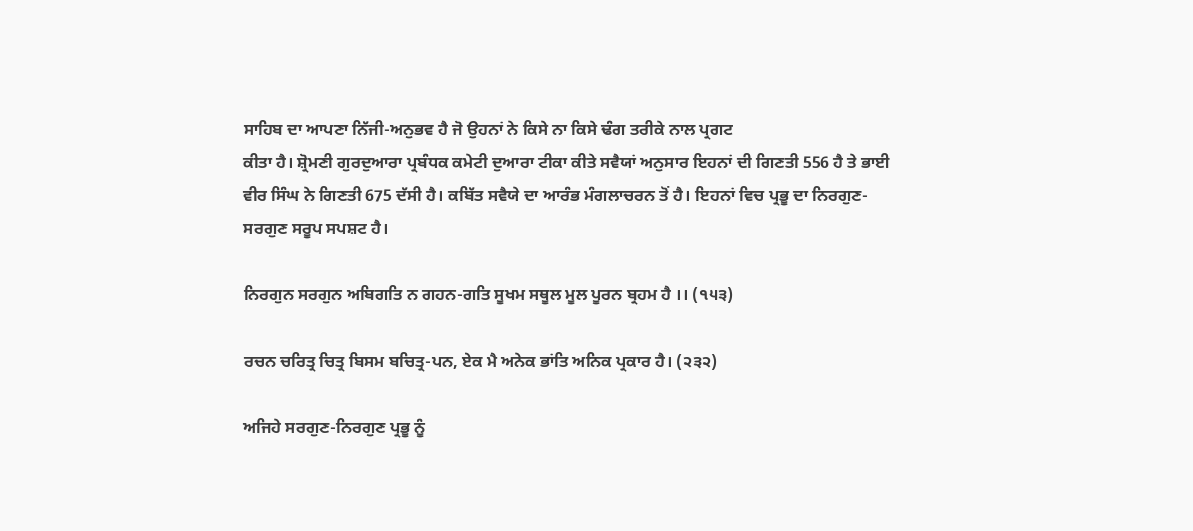ਸਾਹਿਬ ਦਾ ਆਪਣਾ ਨਿੱਜੀ-ਅਨੁਭਵ ਹੈ ਜੋ ਉਹਨਾਂ ਨੇ ਕਿਸੇ ਨਾ ਕਿਸੇ ਢੰਗ ਤਰੀਕੇ ਨਾਲ ਪ੍ਰਗਟ
ਕੀਤਾ ਹੈ। ਸ਼੍ਰੋਮਣੀ ਗੁਰਦੁਆਰਾ ਪ੍ਰਬੰਧਕ ਕਮੇਟੀ ਦੁਆਰਾ ਟੀਕਾ ਕੀਤੇ ਸਵੈਯਾਂ ਅਨੁਸਾਰ ਇਹਨਾਂ ਦੀ ਗਿਣਤੀ 556 ਹੈ ਤੇ ਭਾਈ ਵੀਰ ਸਿੰਘ ਨੇ ਗਿਣਤੀ 675 ਦੱਸੀ ਹੈ। ਕਬਿੱਤ ਸਵੈਯੇ ਦਾ ਆਰੰਭ ਮੰਗਲਾਚਰਨ ਤੋਂ ਹੈ। ਇਹਨਾਂ ਵਿਚ ਪ੍ਰਭੂ ਦਾ ਨਿਰਗੁਣ-ਸਰਗੁਣ ਸਰੂਪ ਸਪਸ਼ਟ ਹੈ।

ਨਿਰਗੁਨ ਸਰਗੁਨ ਅਬਿਗਤਿ ਨ ਗਹਨ-ਗਤਿ ਸੂਖਮ ਸਥੂਲ ਮੂਲ ਪੂਰਨ ਬ੍ਰਹਮ ਹੈ ।। (੧੫੩)

ਰਚਨ ਚਰਿਤ੍ਰ ਚਿਤ੍ਰ ਬਿਸਮ ਬਚਿਤ੍ਰ-ਪਨ, ਏਕ ਮੈ ਅਨੇਕ ਭਾਂਤਿ ਅਨਿਕ ਪ੍ਰਕਾਰ ਹੈ। (੨੩੨)

ਅਜਿਹੇ ਸਰਗੁਣ-ਨਿਰਗੁਣ ਪ੍ਰਭੂ ਨੂੰ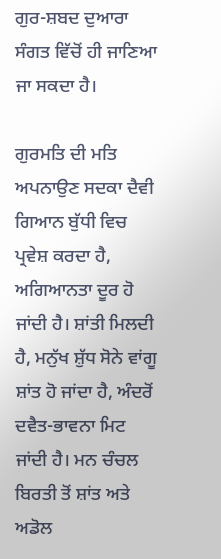ਗੁਰ-ਸ਼ਬਦ ਦੁਆਰਾ ਸੰਗਤ ਵਿੱਚੋਂ ਹੀ ਜਾਣਿਆ ਜਾ ਸਕਦਾ ਹੈ।

ਗੁਰਮਤਿ ਦੀ ਮਤਿ ਅਪਨਾਉਣ ਸਦਕਾ ਦੈਵੀ ਗਿਆਨ ਬੁੱਧੀ ਵਿਚ ਪ੍ਰਵੇਸ਼ ਕਰਦਾ ਹੈ, ਅਗਿਆਨਤਾ ਦੂਰ ਹੋ ਜਾਂਦੀ ਹੈ। ਸ਼ਾਂਤੀ ਮਿਲਦੀ ਹੈ, ਮਨੁੱਖ ਸ਼ੁੱਧ ਸੋਨੇ ਵਾਂਗੂ ਸ਼ਾਂਤ ਹੋ ਜਾਂਦਾ ਹੈ, ਅੰਦਰੋਂ ਦਵੈਤ-ਭਾਵਨਾ ਮਿਟ ਜਾਂਦੀ ਹੈ। ਮਨ ਚੰਚਲ ਬਿਰਤੀ ਤੋਂ ਸ਼ਾਂਤ ਅਤੇ ਅਡੋਲ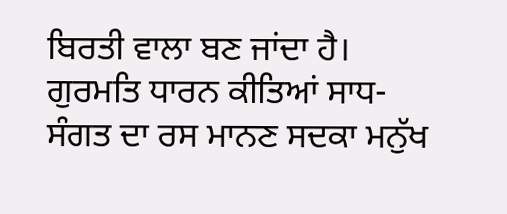ਬਿਰਤੀ ਵਾਲਾ ਬਣ ਜਾਂਦਾ ਹੈ। ਗੁਰਮਤਿ ਧਾਰਨ ਕੀਤਿਆਂ ਸਾਧ-ਸੰਗਤ ਦਾ ਰਸ ਮਾਨਣ ਸਦਕਾ ਮਨੁੱਖ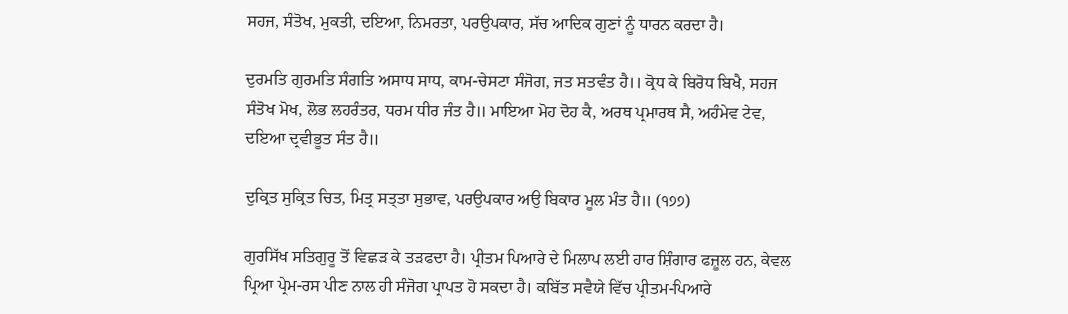ਸਹਜ, ਸੰਤੋਖ, ਮੁਕਤੀ, ਦਇਆ, ਨਿਮਰਤਾ, ਪਰਉਪਕਾਰ, ਸੱਚ ਆਦਿਕ ਗੁਣਾਂ ਨੂੰ ਧਾਰਨ ਕਰਦਾ ਹੈ।

ਦੁਰਮਤਿ ਗੁਰਮਤਿ ਸੰਗਤਿ ਅਸਾਧ ਸਾਧ, ਕਾਮ-ਚੇਸਟਾ ਸੰਜੋਗ, ਜਤ ਸਤਵੰਤ ਹੈ।। ਕ੍ਰੋਧ ਕੇ ਬਿਰੋਧ ਬਿਖੈ, ਸਹਜ ਸੰਤੋਖ ਮੋਖ, ਲੋਭ ਲਹਰੰਤਰ, ਧਰਮ ਧੀਰ ਜੰਤ ਹੈ॥ ਮਾਇਆ ਮੋਹ ਦੋਹ ਕੈ, ਅਰਥ ਪ੍ਰਮਾਰਥ ਸੈ, ਅਹੰਮੇਵ ਟੇਵ, ਦਇਆ ਦ੍ਰਵੀਭੂਤ ਸੰਤ ਹੈ॥

ਦੁਕ੍ਰਿਤ ਸੁਕ੍ਰਿਤ ਚਿਤ, ਮਿਤ੍ਰ ਸਤ੍ਤਾ ਸੁਭਾਵ, ਪਰਉਪਕਾਰ ਅਉ ਬਿਕਾਰ ਮੂਲ ਮੰਤ ਹੈ॥ (੧੭੭)

ਗੁਰਸਿੱਖ ਸਤਿਗੁਰੂ ਤੋਂ ਵਿਛੜ ਕੇ ਤੜਫਦਾ ਹੈ। ਪ੍ਰੀਤਮ ਪਿਆਰੇ ਦੇ ਮਿਲਾਪ ਲਈ ਹਾਰ ਸ਼ਿੰਗਾਰ ਫਜ਼ੂਲ ਹਨ, ਕੇਵਲ ਪ੍ਰਿਆ ਪ੍ਰੇਮ-ਰਸ ਪੀਣ ਨਾਲ ਹੀ ਸੰਜੋਗ ਪ੍ਰਾਪਤ ਹੋ ਸਕਦਾ ਹੈ। ਕਬਿੱਤ ਸਵੈਯੇ ਵਿੱਚ ਪ੍ਰੀਤਮ-ਪਿਆਰੇ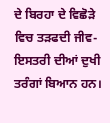ਦੇ ਬਿਰਹਾ ਦੇ ਵਿਛੋੜੇ ਵਿਚ ਤੜਫਦੀ ਜੀਵ-ਇਸਤਰੀ ਦੀਆਂ ਦੁਖੀ ਤਰੰਗਾਂ ਬਿਆਨ ਹਨ।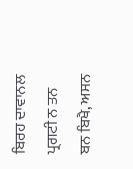ਬਿਰਹ ਦਾਵਾਨਲ ਪ੍ਰਗਟੀ ਨ ਤਨ ਬਨ ਬਿਖੈ, ਅਸਨ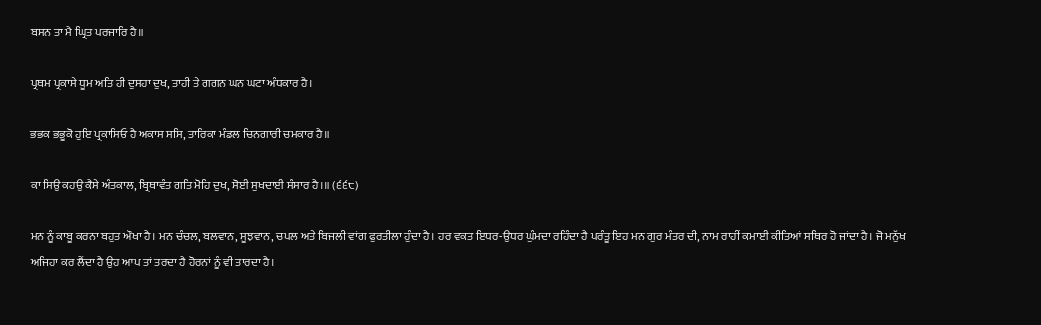ਬਸਨ ਤਾ ਮੈ ਘ੍ਰਿਤ ਪਰਜਾਰਿ ਹੈ॥

ਪ੍ਰਥਮ ਪ੍ਰਕਾਸੇ ਧੂਮ ਅਤਿ ਹੀ ਦੁਸਹਾ ਦੁਖ, ਤਾਹੀ ਤੇ ਗਗਨ ਘਨ ਘਟਾ ਅੰਧਕਾਰ ਹੈ।

ਭਭਕ ਭਭੂਕੋ ਹੁਇ ਪ੍ਰਕਾਸਿਓ ਹੈ ਅਕਾਸ ਸਸਿ, ਤਾਰਿਕਾ ਮੰਡਲ ਚਿਨਗਾਰੀ ਚਮਕਾਰ ਹੈ॥

ਕਾ ਸਿਉ ਕਹਉ ਕੈਸੇ ਅੰਤਕਾਲ, ਬ੍ਰਿਥਾਵੰਤ ਗਤਿ ਮੋਹਿ ਦੁਖ, ਸੋਈ ਸੁਖਦਾਈ ਸੰਸਾਰ ਹੈ।॥ (੬੬੮)

ਮਨ ਨੂੰ ਕਾਬੂ ਕਰਨਾ ਬਹੁਤ ਔਖਾ ਹੈ। ਮਨ ਚੰਚਲ, ਬਲਵਾਨ, ਸੂਝਵਾਨ, ਚਪਲ ਅਤੇ ਬਿਜਲੀ ਵਾਂਗ ਫੁਰਤੀਲਾ ਹੁੰਦਾ ਹੈ। ਹਰ ਵਕਤ ਇਧਰ-ਉਧਰ ਘੁੰਮਦਾ ਰਹਿੰਦਾ ਹੈ ਪਰੰਤੂ ਇਹ ਮਨ ਗੁਰ ਮੰਤਰ ਦੀ, ਨਾਮ ਰਾਹੀਂ ਕਮਾਈ ਕੀਤਿਆਂ ਸਥਿਰ ਹੋ ਜਾਂਦਾ ਹੈ। ਜੋ ਮਨੁੱਖ ਅਜਿਹਾ ਕਰ ਲੈਂਦਾ ਹੈ ਉਹ ਆਪ ਤਾਂ ਤਰਦਾ ਹੈ ਹੋਰਨਾਂ ਨੂੰ ਵੀ ਤਾਰਦਾ ਹੈ।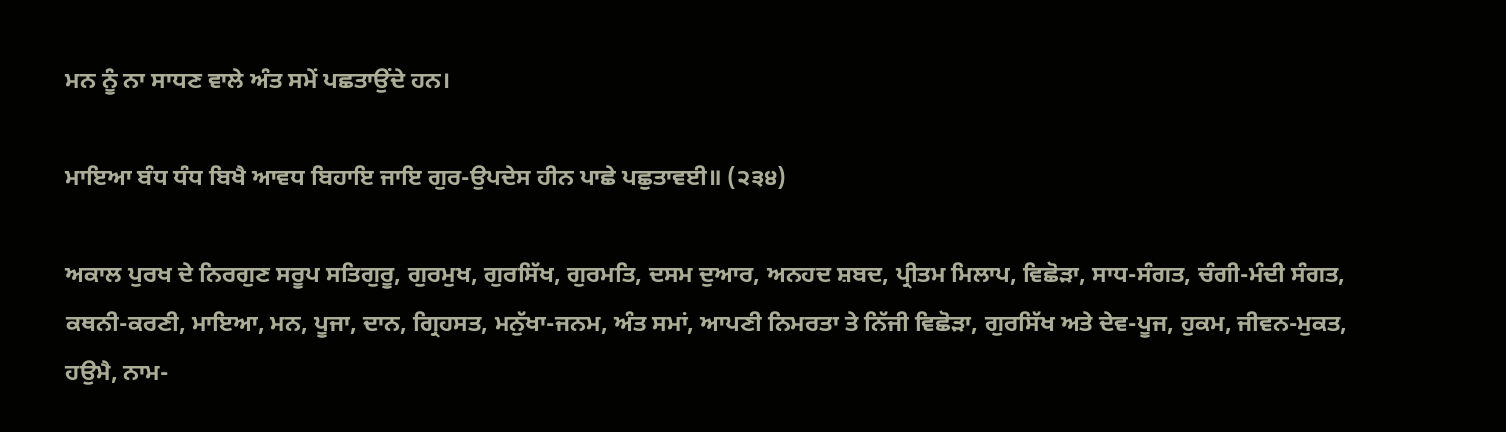ਮਨ ਨੂੰ ਨਾ ਸਾਧਣ ਵਾਲੇ ਅੰਤ ਸਮੇਂ ਪਛਤਾਉਂਦੇ ਹਨ।

ਮਾਇਆ ਬੰਧ ਧੰਧ ਬਿਖੈ ਆਵਧ ਬਿਹਾਇ ਜਾਇ ਗੁਰ-ਉਪਦੇਸ ਹੀਨ ਪਾਛੇ ਪਛੁਤਾਵਈ॥ (੨੩੪)

ਅਕਾਲ ਪੁਰਖ ਦੇ ਨਿਰਗੁਣ ਸਰੂਪ ਸਤਿਗੁਰੂ, ਗੁਰਮੁਖ, ਗੁਰਸਿੱਖ, ਗੁਰਮਤਿ, ਦਸਮ ਦੁਆਰ, ਅਨਹਦ ਸ਼ਬਦ, ਪ੍ਰੀਤਮ ਮਿਲਾਪ, ਵਿਛੋੜਾ, ਸਾਧ-ਸੰਗਤ, ਚੰਗੀ-ਮੰਦੀ ਸੰਗਤ, ਕਥਨੀ-ਕਰਣੀ, ਮਾਇਆ, ਮਨ, ਪੂਜਾ, ਦਾਨ, ਗ੍ਰਿਹਸਤ, ਮਨੁੱਖਾ-ਜਨਮ, ਅੰਤ ਸਮਾਂ, ਆਪਣੀ ਨਿਮਰਤਾ ਤੇ ਨਿੱਜੀ ਵਿਛੋੜਾ, ਗੁਰਸਿੱਖ ਅਤੇ ਦੇਵ-ਪੂਜ, ਹੁਕਮ, ਜੀਵਨ-ਮੁਕਤ, ਹਉਮੈ, ਨਾਮ-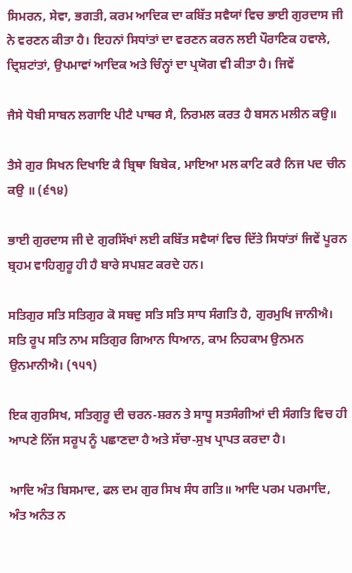ਸਿਮਰਨ, ਸੇਵਾ, ਭਗਤੀ, ਕਰਮ ਆਦਿਕ ਦਾ ਕਬਿੱਤ ਸਵੈਯਾਂ ਵਿਚ ਭਾਈ ਗੁਰਦਾਸ ਜੀ ਨੇ ਵਰਣਨ ਕੀਤਾ ਹੈ। ਇਹਨਾਂ ਸਿਧਾਂਤਾਂ ਦਾ ਵਰਣਨ ਕਰਨ ਲਈ ਪੌਰਾਣਿਕ ਹਵਾਲੇ, ਦ੍ਰਿਸ਼ਟਾਂਤਾਂ, ਉਪਮਾਵਾਂ ਆਦਿਕ ਅਤੇ ਚਿੰਨ੍ਹਾਂ ਦਾ ਪ੍ਰਯੋਗ ਵੀ ਕੀਤਾ ਹੈ। ਜਿਵੇਂ

ਜੈਸੇ ਧੋਬੀ ਸਾਬਨ ਲਗਾਇ ਪੀਟੈ ਪਾਥਰ ਸੈ, ਨਿਰਮਲ ਕਰਤ ਹੈ ਬਸਨ ਮਲੀਨ ਕਉ॥

ਤੈਸੇ ਗੁਰ ਸਿਖਨ ਦਿਖਾਇ ਕੈ ਬ੍ਰਿਥਾ ਬਿਬੇਕ, ਮਾਇਆ ਮਲ ਕਾਟਿ ਕਰੈ ਨਿਜ ਪਦ ਚੀਨ ਕਉ ॥ (੬੧੪)

ਭਾਈ ਗੁਰਦਾਸ ਜੀ ਦੇ ਗੁਰਸਿੱਖਾਂ ਲਈ ਕਬਿੱਤ ਸਵੈਯਾਂ ਵਿਚ ਦਿੱਤੇ ਸਿਧਾਂਤਾਂ ਜਿਵੇਂ ਪੂਰਨ ਬ੍ਰਹਮ ਵਾਹਿਗੁਰੂ ਹੀ ਹੈ ਬਾਰੇ ਸਪਸ਼ਟ ਕਰਦੇ ਹਨ।

ਸਤਿਗੁਰ ਸਤਿ ਸਤਿਗੁਰ ਕੋ ਸਬਦੁ ਸਤਿ ਸਤਿ ਸਾਧ ਸੰਗਤਿ ਹੈ, ਗੁਰਮੁਖਿ ਜਾਨੀਐ।
ਸਤਿ ਰੂਪ ਸਤਿ ਨਾਮ ਸਤਿਗੁਰ ਗਿਆਨ ਧਿਆਨ, ਕਾਮ ਨਿਹਕਾਮ ਉਨਮਨ ਉਨਮਾਨੀਐ। (੧੫੧)

ਇਕ ਗੁਰਸਿਖ, ਸਤਿਗੁਰੂ ਦੀ ਚਰਨ-ਸ਼ਰਨ ਤੇ ਸਾਧੂ ਸਤਸੰਗੀਆਂ ਦੀ ਸੰਗਤਿ ਵਿਚ ਹੀ ਆਪਣੇ ਨਿੱਜ ਸਰੂਪ ਨੂੰ ਪਛਾਣਦਾ ਹੈ ਅਤੇ ਸੱਚਾ-ਸੁਖ ਪ੍ਰਾਪਤ ਕਰਦਾ ਹੈ।

ਆਦਿ ਅੰਤ ਬਿਸਮਾਦ, ਫਲ ਦਮ ਗੁਰ ਸਿਖ ਸੰਧ ਗਤਿ॥ ਆਦਿ ਪਰਮ ਪਰਮਾਦਿ, ਅੰਤ ਅਨੰਤ ਨ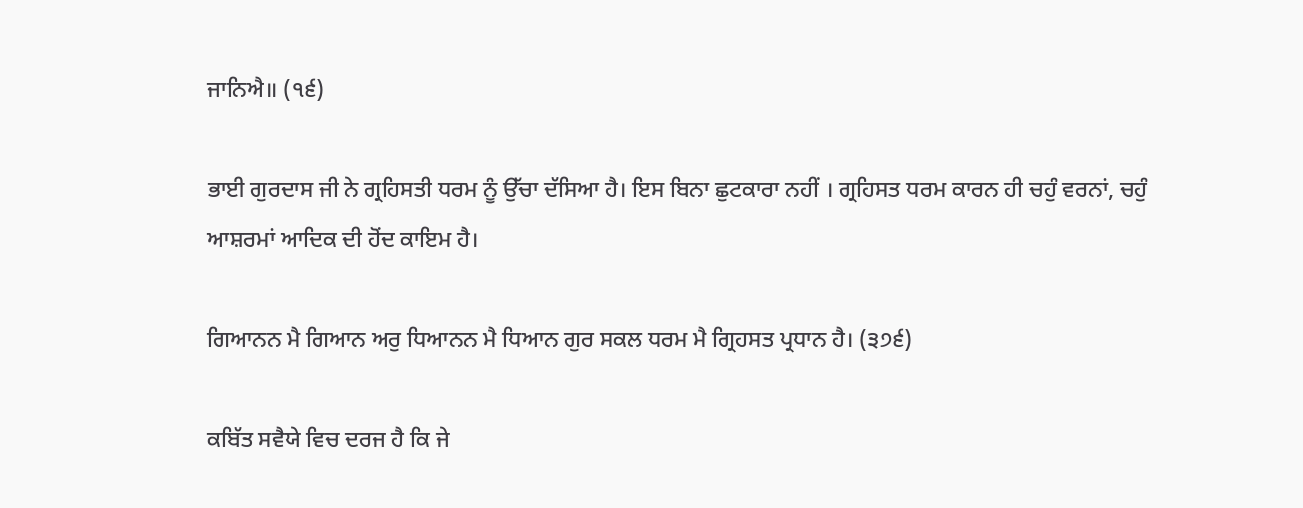ਜਾਨਿਐ॥ (੧੬)

ਭਾਈ ਗੁਰਦਾਸ ਜੀ ਨੇ ਗ੍ਰਹਿਸਤੀ ਧਰਮ ਨੂੰ ਉੱਚਾ ਦੱਸਿਆ ਹੈ। ਇਸ ਬਿਨਾ ਛੁਟਕਾਰਾ ਨਹੀਂ । ਗ੍ਰਹਿਸਤ ਧਰਮ ਕਾਰਨ ਹੀ ਚਹੁੰ ਵਰਨਾਂ, ਚਹੁੰ ਆਸ਼ਰਮਾਂ ਆਦਿਕ ਦੀ ਹੋਂਦ ਕਾਇਮ ਹੈ।

ਗਿਆਨਨ ਮੈ ਗਿਆਨ ਅਰੁ ਧਿਆਨਨ ਮੈ ਧਿਆਨ ਗੁਰ ਸਕਲ ਧਰਮ ਮੈ ਗ੍ਰਿਹਸਤ ਪ੍ਰਧਾਨ ਹੈ। (੩੭੬)

ਕਬਿੱਤ ਸਵੈਯੇ ਵਿਚ ਦਰਜ ਹੈ ਕਿ ਜੇ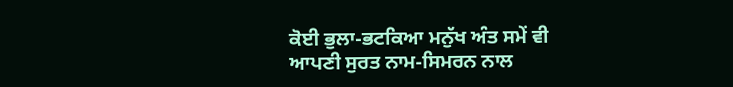ਕੋਈ ਭੁਲਾ-ਭਟਕਿਆ ਮਨੁੱਖ ਅੰਤ ਸਮੇਂ ਵੀ ਆਪਣੀ ਸੁਰਤ ਨਾਮ-ਸਿਮਰਨ ਨਾਲ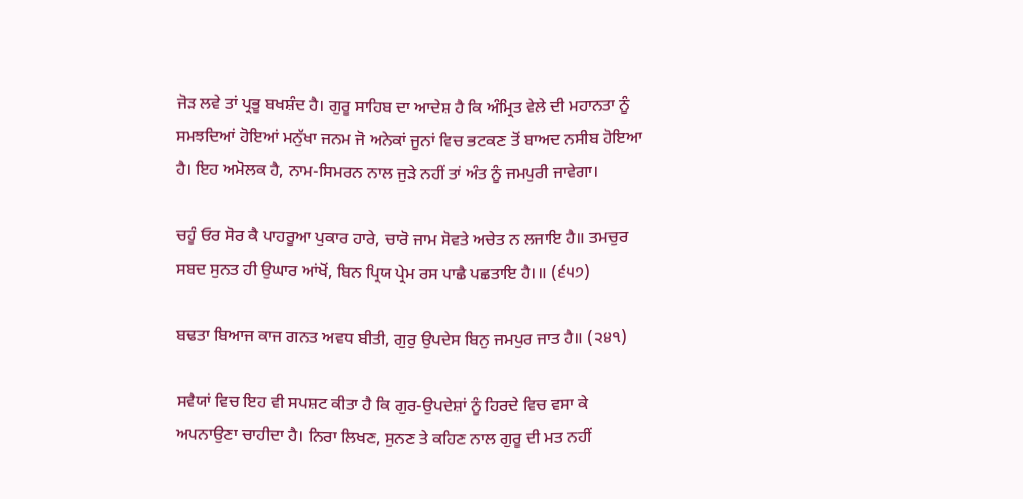ਜੋੜ ਲਵੇ ਤਾਂ ਪ੍ਰਭੂ ਬਖਸ਼ੰਦ ਹੈ। ਗੁਰੂ ਸਾਹਿਬ ਦਾ ਆਦੇਸ਼ ਹੈ ਕਿ ਅੰਮ੍ਰਿਤ ਵੇਲੇ ਦੀ ਮਹਾਨਤਾ ਨੂੰ ਸਮਝਦਿਆਂ ਹੋਇਆਂ ਮਨੁੱਖਾ ਜਨਮ ਜੋ ਅਨੇਕਾਂ ਜੂਨਾਂ ਵਿਚ ਭਟਕਣ ਤੋਂ ਬਾਅਦ ਨਸੀਬ ਹੋਇਆ ਹੈ। ਇਹ ਅਮੋਲਕ ਹੈ, ਨਾਮ-ਸਿਮਰਨ ਨਾਲ ਜੁੜੇ ਨਹੀਂ ਤਾਂ ਅੰਤ ਨੂੰ ਜਮਪੁਰੀ ਜਾਵੇਗਾ।

ਚਹੂੰ ਓਰ ਸੋਰ ਕੈ ਪਾਹਰੂਆ ਪੁਕਾਰ ਹਾਰੇ, ਚਾਰੋ ਜਾਮ ਸੋਵਤੇ ਅਚੇਤ ਨ ਲਜਾਇ ਹੈ॥ ਤਮਚੁਰ ਸਬਦ ਸੁਨਤ ਹੀ ਉਘਾਰ ਆਂਖੋਂ, ਬਿਨ ਪ੍ਰਿਯ ਪ੍ਰੇਮ ਰਸ ਪਾਛੈ ਪਛਤਾਇ ਹੈ।॥ (੬੫੭)

ਬਢਤਾ ਬਿਆਜ ਕਾਜ ਗਨਤ ਅਵਧ ਬੀਤੀ, ਗੁਰੁ ਉਪਦੇਸ ਬਿਨੁ ਜਮਪੁਰ ਜਾਤ ਹੈ॥ (੨੪੧)

ਸਵੈਯਾਂ ਵਿਚ ਇਹ ਵੀ ਸਪਸ਼ਟ ਕੀਤਾ ਹੈ ਕਿ ਗੁਰ-ਉਪਦੇਸ਼ਾਂ ਨੂੰ ਹਿਰਦੇ ਵਿਚ ਵਸਾ ਕੇ ਅਪਨਾਉਣਾ ਚਾਹੀਦਾ ਹੈ। ਨਿਰਾ ਲਿਖਣ, ਸੁਨਣ ਤੇ ਕਹਿਣ ਨਾਲ ਗੁਰੂ ਦੀ ਮਤ ਨਹੀਂ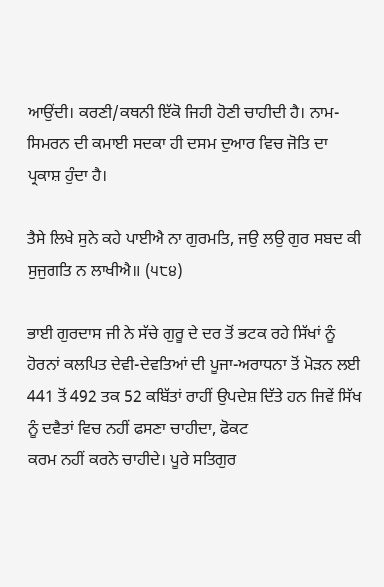ਆਉਂਦੀ। ਕਰਣੀ/ਕਥਨੀ ਇੱਕੋ ਜਿਹੀ ਹੋਣੀ ਚਾਹੀਦੀ ਹੈ। ਨਾਮ-ਸਿਮਰਨ ਦੀ ਕਮਾਈ ਸਦਕਾ ਹੀ ਦਸਮ ਦੁਆਰ ਵਿਚ ਜੋਤਿ ਦਾ ਪ੍ਰਕਾਸ਼ ਹੁੰਦਾ ਹੈ।

ਤੈਸੇ ਲਿਖੇ ਸੁਨੇ ਕਹੇ ਪਾਈਐ ਨਾ ਗੁਰਮਤਿ, ਜਉ ਲਉ ਗੁਰ ਸਬਦ ਕੀ ਸੁਜੁਗਤਿ ਨ ਲਾਖੀਐ॥ (੫੮੪)

ਭਾਈ ਗੁਰਦਾਸ ਜੀ ਨੇ ਸੱਚੇ ਗੁਰੂ ਦੇ ਦਰ ਤੋਂ ਭਟਕ ਰਹੇ ਸਿੱਖਾਂ ਨੂੰ ਹੋਰਨਾਂ ਕਲਪਿਤ ਦੇਵੀ-ਦੇਵਤਿਆਂ ਦੀ ਪੂਜਾ-ਅਰਾਧਨਾ ਤੋਂ ਮੋੜਨ ਲਈ 441 ਤੋਂ 492 ਤਕ 52 ਕਬਿੱਤਾਂ ਰਾਹੀਂ ਉਪਦੇਸ਼ ਦਿੱਤੇ ਹਨ ਜਿਵੇਂ ਸਿੱਖ ਨੂੰ ਦਵੈਤਾਂ ਵਿਚ ਨਹੀਂ ਫਸਣਾ ਚਾਹੀਦਾ, ਫੋਕਟ
ਕਰਮ ਨਹੀਂ ਕਰਨੇ ਚਾਹੀਦੇ। ਪੂਰੇ ਸਤਿਗੁਰ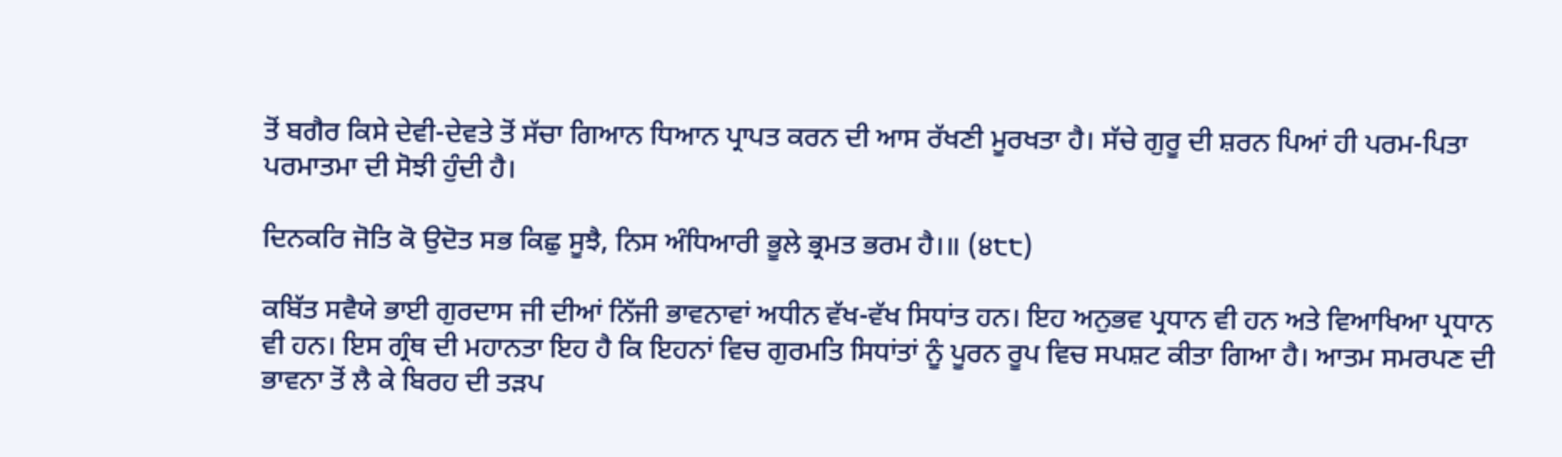ਤੋਂ ਬਗੈਰ ਕਿਸੇ ਦੇਵੀ-ਦੇਵਤੇ ਤੋਂ ਸੱਚਾ ਗਿਆਨ ਧਿਆਨ ਪ੍ਰਾਪਤ ਕਰਨ ਦੀ ਆਸ ਰੱਖਣੀ ਮੂਰਖਤਾ ਹੈ। ਸੱਚੇ ਗੁਰੂ ਦੀ ਸ਼ਰਨ ਪਿਆਂ ਹੀ ਪਰਮ-ਪਿਤਾ ਪਰਮਾਤਮਾ ਦੀ ਸੋਝੀ ਹੁੰਦੀ ਹੈ।

ਦਿਨਕਰਿ ਜੋਤਿ ਕੋ ਉਦੋਤ ਸਭ ਕਿਛੁ ਸੂਝੈ, ਨਿਸ ਅੰਧਿਆਰੀ ਭੂਲੇ ਭ੍ਰਮਤ ਭਰਮ ਹੈ।॥ (੪੮੮)

ਕਬਿੱਤ ਸਵੈਯੇ ਭਾਈ ਗੁਰਦਾਸ ਜੀ ਦੀਆਂ ਨਿੱਜੀ ਭਾਵਨਾਵਾਂ ਅਧੀਨ ਵੱਖ-ਵੱਖ ਸਿਧਾਂਤ ਹਨ। ਇਹ ਅਨੁਭਵ ਪ੍ਰਧਾਨ ਵੀ ਹਨ ਅਤੇ ਵਿਆਖਿਆ ਪ੍ਰਧਾਨ ਵੀ ਹਨ। ਇਸ ਗ੍ਰੰਥ ਦੀ ਮਹਾਨਤਾ ਇਹ ਹੈ ਕਿ ਇਹਨਾਂ ਵਿਚ ਗੁਰਮਤਿ ਸਿਧਾਂਤਾਂ ਨੂੰ ਪੂਰਨ ਰੂਪ ਵਿਚ ਸਪਸ਼ਟ ਕੀਤਾ ਗਿਆ ਹੈ। ਆਤਮ ਸਮਰਪਣ ਦੀ ਭਾਵਨਾ ਤੋਂ ਲੈ ਕੇ ਬਿਰਹ ਦੀ ਤੜਪ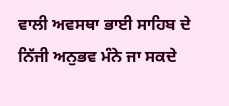ਵਾਲੀ ਅਵਸਥਾ ਭਾਈ ਸਾਹਿਬ ਦੇ ਨਿੱਜੀ ਅਨੁਭਵ ਮੰਨੇ ਜਾ ਸਕਦੇ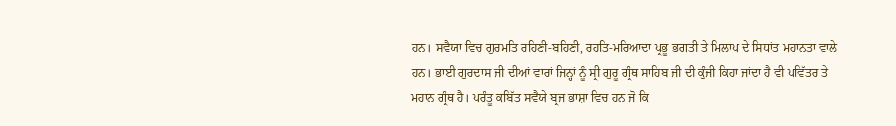ਹਨ। ਸਵੈਯਾ ਵਿਚ ਗੁਰਮਤਿ ਰਹਿਣੀ-ਬਹਿਣੀ, ਰਹਤਿ-ਮਰਿਆਦਾ ਪ੍ਰਭੂ ਭਗਤੀ ਤੇ ਮਿਲਾਪ ਦੇ ਸਿਧਾਂਤ ਮਹਾਨਤਾ ਵਾਲੇ ਹਨ। ਭਾਈ ਗੁਰਦਾਸ ਜੀ ਦੀਆਂ ਵਾਰਾਂ ਜਿਨ੍ਹਾਂ ਨੂੰ ਸ੍ਰੀ ਗੁਰੂ ਗ੍ਰੰਥ ਸਾਹਿਬ ਜੀ ਦੀ ਕੁੰਜੀ ਕਿਹਾ ਜਾਂਦਾ ਹੈ ਵੀ ਪਵਿੱਤਰ ਤੇ ਮਹਾਨ ਗ੍ਰੰਥ ਹੈ। ਪਰੰਤੂ ਕਬਿੱਤ ਸਵੈਯੇ ਬ੍ਰਜ ਭਾਸ਼ਾ ਵਿਚ ਹਨ ਜੋ ਕਿ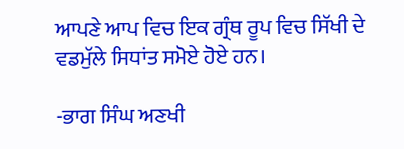ਆਪਣੇ ਆਪ ਵਿਚ ਇਕ ਗ੍ਰੰਥ ਰੂਪ ਵਿਚ ਸਿੱਖੀ ਦੇ ਵਡਮੁੱਲੇ ਸਿਧਾਂਤ ਸਮੋਏ ਹੋਏ ਹਨ।

-ਭਾਗ ਸਿੰਘ ਅਣਖੀ